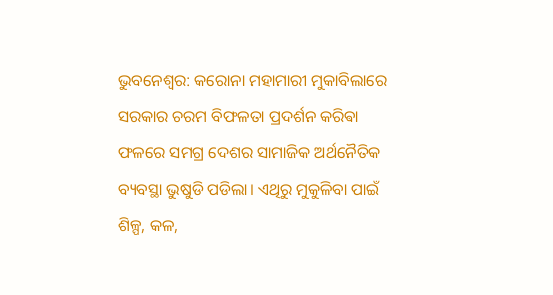ଭୁବନେଶ୍ଵର: କରୋନା ମହାମାରୀ ମୁକାବିଲାରେ ସରକାର ଚରମ ବିଫଳତା ପ୍ରଦର୍ଶନ କରିଵା ଫଳରେ ସମଗ୍ର ଦେଶର ସାମାଜିକ ଅର୍ଥନୈତିକ ବ୍ୟବସ୍ଥା ଭୁଷୁଡି ପଡିଲା। ଏଥିରୁ ମୁକୁଳିବା ପାଇଁ ଶିଳ୍ପ, କଳ,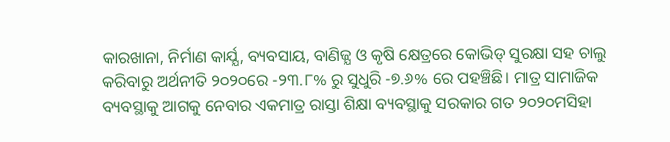କାରଖାନା, ନିର୍ମାଣ କାର୍ଯ୍ଯ, ବ୍ୟବସାୟ, ବାଣିଜ୍ଯ ଓ କୃଷି କ୍ଷେତ୍ରରେ କୋଭିଡ୍ ସୁରକ୍ଷା ସହ ଚାଲୁ କରିବାରୁ ଅର୍ଥନୀତି ୨୦୨୦ରେ -୨୩.୮% ରୁ ସୁଧୁରି -୭.୬% ରେ ପହଞ୍ଚିଛି। ମାତ୍ର ସାମାଜିକ ବ୍ୟବସ୍ଥାକୁ ଆଗକୁ ନେବାର ଏକମାତ୍ର ରାସ୍ତା ଶିକ୍ଷା ବ୍ୟବସ୍ଥାକୁ ସରକାର ଗତ ୨୦୨୦ମସିହା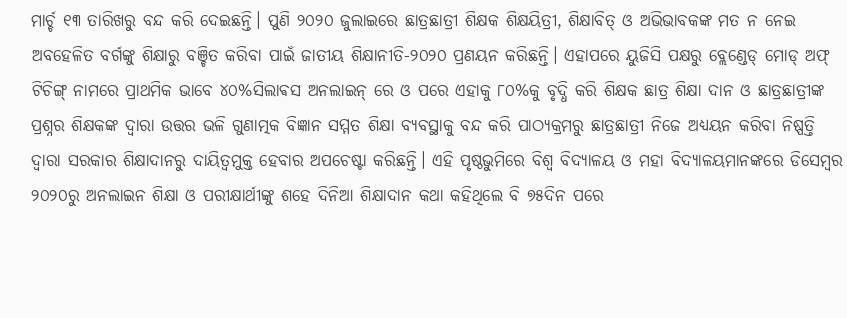ମାର୍ଚ୍ଚ ୧୩ ତାରିଖରୁ ବନ୍ଦ କରି ଦେଇଛନ୍ତି। ପୁଣି ୨୦୨୦ ଜୁଲାଇରେ ଛାତ୍ରଛାତ୍ରୀ ଶିକ୍ଷକ ଶିକ୍ଷୟିତ୍ରୀ, ଶିକ୍ଷାବିତ୍ ଓ ଅଭିଭାବକଙ୍କ ମତ ନ ନେଇ ଅବହେଳିତ ବର୍ଗଙ୍କୁ ଶିକ୍ଷାରୁ ବଞ୍ଚିତ କରିବା ପାଇଁ ଜାତୀୟ ଶିକ୍ଷାନୀତି-୨୦୨୦ ପ୍ରଣୟନ କରିଛନ୍ତି। ଏହାପରେ ୟୁଜିସି ପକ୍ଷରୁ ବ୍ଲେଣ୍ଡେଡ୍ ମୋଡ୍ ଅଫ୍ ଟିଚିଙ୍ଗ୍ ନାମରେ ପ୍ରାଥମିକ ଭାବେ ୪୦%ସିଲାଵସ ଅନଲାଇନ୍ ରେ ଓ ପରେ ଏହାକୁ ୮୦%କୁ ବୃଦ୍ଧି କରି ଶିକ୍ଷକ ଛାତ୍ର ଶିକ୍ଷା ଦାନ ଓ ଛାତ୍ରଛାତ୍ରୀଙ୍କ ପ୍ରଶ୍ନର ଶିକ୍ଷକଙ୍କ ଦ୍ୱାରା ଉତ୍ତର ଭଳି ଗୁଣାତ୍ମକ ବିଜ୍ଞାନ ସମ୍ମତ ଶିକ୍ଷା ବ୍ୟବସ୍ଥାକୁ ବନ୍ଦ କରି ପାଠ୍ୟକ୍ରମରୁ ଛାତ୍ରଛାତ୍ରୀ ନିଜେ ଅଧ୍ଯୟନ କରିବା ନିଷ୍ପତ୍ତି ଦ୍ୱାରା ସରକାର ଶିକ୍ଷାଦାନରୁ ଦାୟିତ୍ଵମୁକ୍ତ ହେବାର ଅପଚେଷ୍ଟା କରିଛନ୍ତି। ଏହି ପୃଷ୍ଠଭୁମିରେ ବିଶ୍ଵ ବିଦ୍ଯାଳୟ ଓ ମହା ବିଦ୍ଯାଳୟମାନଙ୍କରେ ଡିସେମ୍ଵର ୨୦୨୦ରୁ ଅନଲାଇନ ଶିକ୍ଷା ଓ ପରୀକ୍ଷାର୍ଥୀଙ୍କୁ ଶହେ ଦିନିଆ ଶିକ୍ଷାଦାନ କଥା କହିଥିଲେ ବି ୭୫ଦିନ ପରେ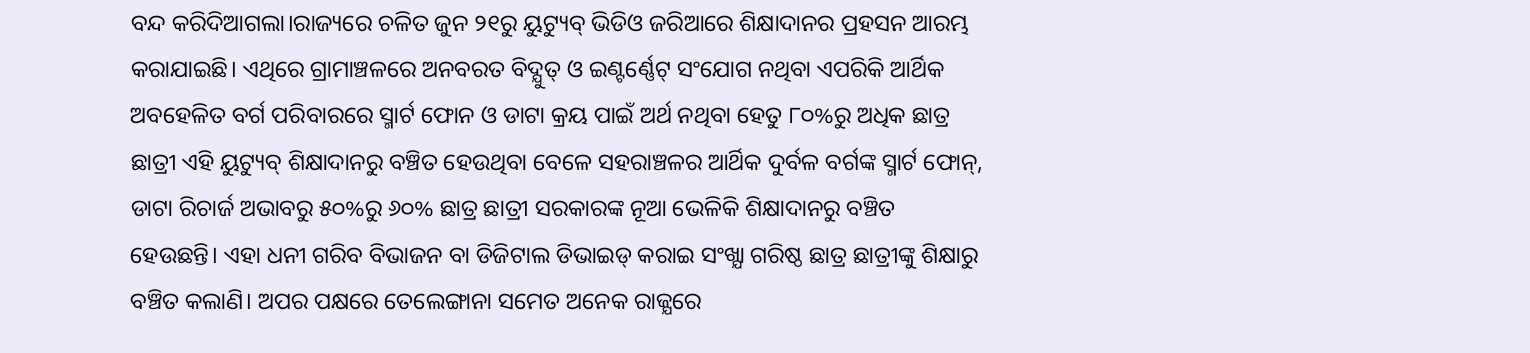ବନ୍ଦ କରିଦିଆଗଲା।ରାଜ୍ୟରେ ଚଳିତ ଜୁନ ୨୧ରୁ ୟୁଟ୍ୟୁବ୍ ଭିଡିଓ ଜରିଆରେ ଶିକ୍ଷାଦାନର ପ୍ରହସନ ଆରମ୍ଭ କରାଯାଇଛି। ଏଥିରେ ଗ୍ରାମାଞ୍ଚଳରେ ଅନବରତ ବିଦ୍ଯୁତ୍ ଓ ଇଣ୍ଟର୍ଣ୍ଣେଟ୍ ସଂଯୋଗ ନଥିବା ଏପରିକି ଆର୍ଥିକ ଅବହେଳିତ ବର୍ଗ ପରିବାରରେ ସ୍ମାର୍ଟ ଫୋନ ଓ ଡାଟା କ୍ରୟ ପାଇଁ ଅର୍ଥ ନଥିବା ହେତୁ ୮୦%ରୁ ଅଧିକ ଛାତ୍ର ଛାତ୍ରୀ ଏହି ୟୁଟ୍ୟୁବ୍ ଶିକ୍ଷାଦାନରୁ ବଞ୍ଚିତ ହେଉଥିବା ବେଳେ ସହରାଞ୍ଚଳର ଆର୍ଥିକ ଦୁର୍ବଳ ବର୍ଗଙ୍କ ସ୍ମାର୍ଟ ଫୋନ୍, ଡାଟା ରିଚାର୍ଜ ଅଭାବରୁ ୫୦%ରୁ ୬୦% ଛାତ୍ର ଛାତ୍ରୀ ସରକାରଙ୍କ ନୂଆ ଭେଳିକି ଶିକ୍ଷାଦାନରୁ ବଞ୍ଚିତ ହେଉଛନ୍ତି। ଏହା ଧନୀ ଗରିବ ବିଭାଜନ ବା ଡିଜିଟାଲ ଡିଭାଇଡ୍ କରାଇ ସଂଖ୍ଯା ଗରିଷ୍ଠ ଛାତ୍ର ଛାତ୍ରୀଙ୍କୁ ଶିକ୍ଷାରୁ ବଞ୍ଚିତ କଲାଣି। ଅପର ପକ୍ଷରେ ତେଲେଙ୍ଗାନା ସମେତ ଅନେକ ରାଜ୍ଯରେ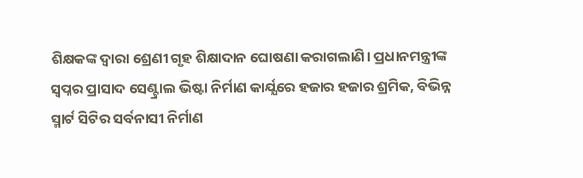ଶିକ୍ଷକଙ୍କ ଦ୍ଵାରା ଶ୍ରେଣୀ ଗୃହ ଶିକ୍ଷାଦାନ ଘୋଷଣା କରାଗଲାଣି। ପ୍ରଧାନମନ୍ତ୍ରୀଙ୍କ ସ୍ଵପ୍ନର ପ୍ରାସାଦ ସେଣ୍ଟ୍ରାଲ ଭିଷ୍ଟା ନିର୍ମାଣ କାର୍ଯ୍ଯରେ ହଜାର ହଜାର ଶ୍ରମିକ, ବିଭିନ୍ନ ସ୍ମାର୍ଟ ସିଟିର ସର୍ବନାସୀ ନିର୍ମାଣ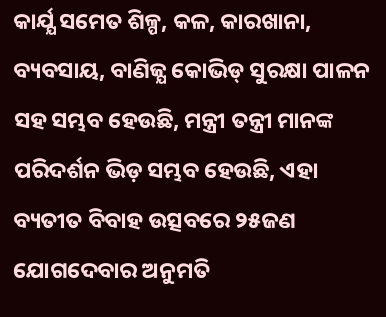କାର୍ଯ୍ଯ ସମେତ ଶିଳ୍ପ, କଳ, କାରଖାନା, ବ୍ୟବସାୟ, ବାଣିଜ୍ଯ କୋଭିଡ୍ ସୁରକ୍ଷା ପାଳନ ସହ ସମ୍ଭବ ହେଉଛି, ମନ୍ତ୍ରୀ ତନ୍ତ୍ରୀ ମାନଙ୍କ ପରିଦର୍ଶନ ଭିଡ଼ ସମ୍ଭବ ହେଉଛି, ଏହା ବ୍ୟତୀତ ବିବାହ ଉତ୍ସବରେ ୨୫ଜଣ ଯୋଗଦେବାର ଅନୁମତି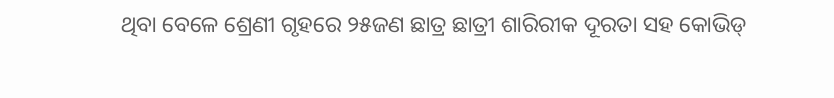ଥିବା ବେଳେ ଶ୍ରେଣୀ ଗୃହରେ ୨୫ଜଣ ଛାତ୍ର ଛାତ୍ରୀ ଶାରିରୀକ ଦୂରତା ସହ କୋଭିଡ୍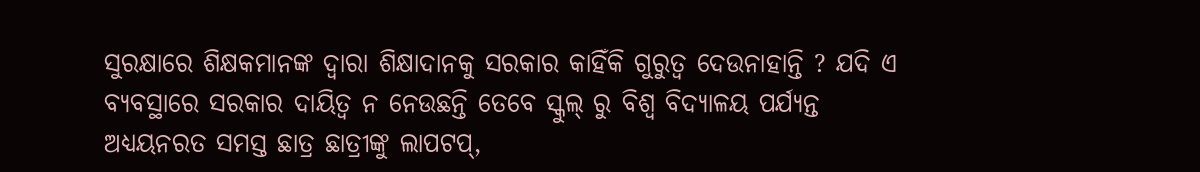ସୁରକ୍ଷାରେ ଶିକ୍ଷକମାନଙ୍କ ଦ୍ଵାରା ଶିକ୍ଷାଦାନକୁ ସରକାର କାହିଁକି ଗୁରୁତ୍ୱ ଦେଉନାହାନ୍ତି ? ଯଦି ଏ ବ୍ୟବସ୍ଥାରେ ସରକାର ଦାୟିତ୍ଵ ନ ନେଉଛନ୍ତି ତେବେ ସ୍କୁଲ୍ ରୁ ବିଶ୍ଵ ବିଦ୍ଯାଳୟ ପର୍ଯ୍ଯନ୍ତ ଅଧ୍ଯୟନରତ ସମସ୍ତ ଛାତ୍ର ଛାତ୍ରୀଙ୍କୁ ଲାପଟପ୍,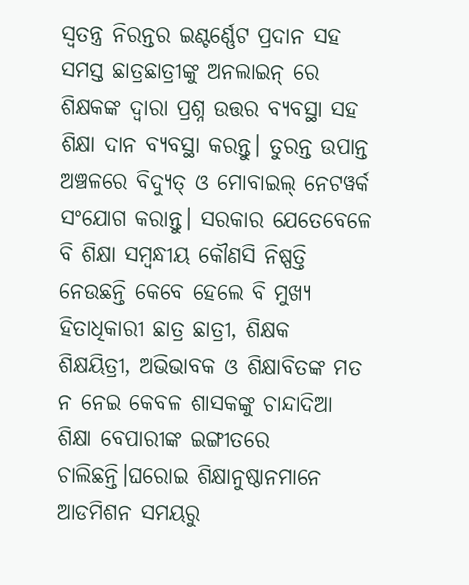ସ୍ଵତନ୍ତ୍ର ନିରନ୍ତର ଇଣ୍ଟର୍ଣ୍ଣେଟ ପ୍ରଦାନ ସହ ସମସ୍ତ ଛାତ୍ରଛାତ୍ରୀଙ୍କୁ ଅନଲାଇନ୍ ରେ ଶିକ୍ଷକଙ୍କ ଦ୍ଵାରା ପ୍ରଶ୍ନ ଉତ୍ତର ବ୍ୟବସ୍ଥା ସହ ଶିକ୍ଷା ଦାନ ବ୍ୟବସ୍ଥା କରନ୍ତୁ। ତୁରନ୍ତ ଉପାନ୍ତ ଅଞ୍ଚଳରେ ବିଦ୍ୟୁତ୍ ଓ ମୋବାଇଲ୍ ନେଟୱର୍କ ସଂଯୋଗ କରାନ୍ତୁ। ସରକାର ଯେତେବେଳେ ବି ଶିକ୍ଷା ସମ୍ଵନ୍ଧୀୟ କୌଣସି ନିଷ୍ପତ୍ତି ନେଉଛନ୍ତି କେବେ ହେଲେ ବି ମୁଖ୍ଯ ହିତାଧିକାରୀ ଛାତ୍ର ଛାତ୍ରୀ, ଶିକ୍ଷକ ଶିକ୍ଷୟିତ୍ରୀ, ଅଭିଭାବକ ଓ ଶିକ୍ଷାବିତଙ୍କ ମତ ନ ନେଇ କେବଳ ଶାସକଙ୍କୁ ଚାନ୍ଦାଦିଆ ଶିକ୍ଷା ବେପାରୀଙ୍କ ଇଙ୍ଗୀତରେ ଚାଲିଛନ୍ତି।ଘରୋଇ ଶିକ୍ଷାନୁଷ୍ଠାନମାନେ ଆଡମିଶନ ସମୟରୁ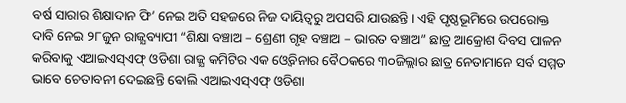ବର୍ଷ ସାରାର ଶିକ୍ଷାଦାନ ଫି’ ନେଇ ଅତି ସହଜରେ ନିଜ ଦାୟିତ୍ଵରୁ ଅପସରି ଯାଉଛନ୍ତି। ଏହି ପୃଷ୍ଠଭୂମିରେ ଉପରୋକ୍ତ ଦାବି ନେଇ ୨୮ଜୁନ ରାଜ୍ଯବ୍ୟାପୀ “ଶିକ୍ଷା ବଞ୍ଚାଅ – ଶ୍ରେଣୀ ଗୃହ ବଞ୍ଚାଅ – ଭାରତ ବଞ୍ଚାଅ” ଛାତ୍ର ଆକ୍ରୋଶ ଦିବସ ପାଳନ କରିବାକୁ ଏଆଇଏସ୍ଏଫ୍ ଓଡିଶା ରାଜ୍ଯ କମିଟିର ଏକ ଓ୍ଵେବିନାର ବୈଠକରେ ୩୦ଜିଲ୍ଲାର ଛାତ୍ର ନେତାମାନେ ସର୍ବ ସମ୍ମତ ଭାବେ ଚେତାବନୀ ଦେଇଛନ୍ତି ଵୋଲି ଏଆଇଏସ୍ଏଫ୍ ଓଡିଶା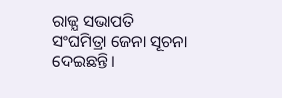ରାଜ୍ଯ ସଭାପତି ସଂଘମିତ୍ରା ଜେନା ସୂଚନା ଦେଇଛନ୍ତି।